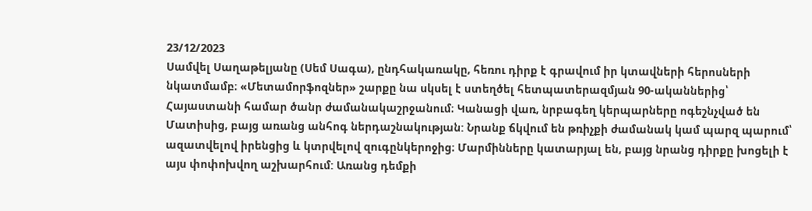23/12/2023
Սամվել Սաղաթելյանը (Սեմ Սագա), ընդհակառակը, հեռու դիրք է գրավում իր կտավների հերոսների նկատմամբ։ «Մետամորֆոզներ» շարքը նա սկսել է ստեղծել հետպատերազմյան 90-ականներից՝ Հայաստանի համար ծանր ժամանակաշրջանում։ Կանացի վառ, նրբագեղ կերպարները ոգեշնչված են Մատիսից, բայց առանց անհոգ ներդաշնակության: Նրանք ճկվում են թռիչքի ժամանակ կամ պարզ պարում՝ ազատվելով իրենցից և կտրվելով զուգընկերոջից։ Մարմինները կատարյալ են, բայց նրանց դիրքը խոցելի է այս փոփոխվող աշխարհում: Առանց դեմքի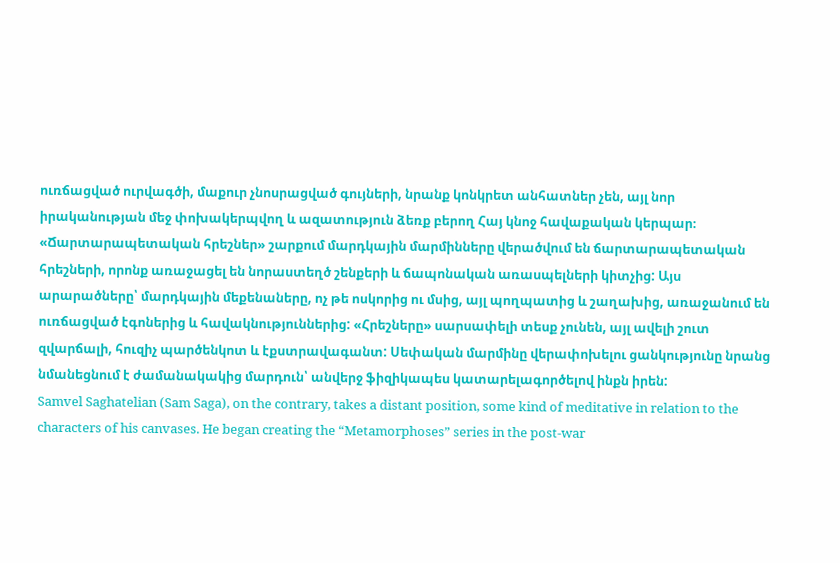ուռճացված ուրվագծի, մաքուր չնոսրացված գույների, նրանք կոնկրետ անհատներ չեն, այլ նոր իրականության մեջ փոխակերպվող և ազատություն ձեռք բերող Հայ կնոջ հավաքական կերպար։
«Ճարտարապետական հրեշներ» շարքում մարդկային մարմինները վերածվում են ճարտարապետական հրեշների, որոնք առաջացել են նորաստեղծ շենքերի և ճապոնական առասպելների կիտչից: Այս արարածները՝ մարդկային մեքենաները, ոչ թե ոսկորից ու մսից, այլ պողպատից և շաղախից, առաջանում են ուռճացված էգոներից և հավակնություններից: «Հրեշները» սարսափելի տեսք չունեն, այլ ավելի շուտ զվարճալի, հուզիչ պարծենկոտ և էքստրավագանտ: Սեփական մարմինը վերափոխելու ցանկությունը նրանց նմանեցնում է ժամանակակից մարդուն՝ անվերջ ֆիզիկապես կատարելագործելով ինքն իրեն:
Samvel Saghatelian (Sam Saga), on the contrary, takes a distant position, some kind of meditative in relation to the characters of his canvases. He began creating the “Metamorphoses” series in the post-war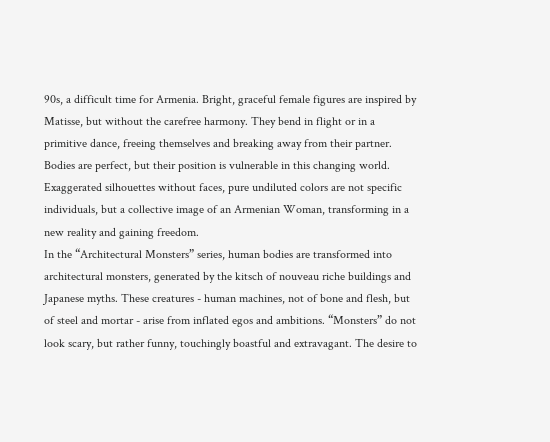90s, a difficult time for Armenia. Bright, graceful female figures are inspired by Matisse, but without the carefree harmony. They bend in flight or in a primitive dance, freeing themselves and breaking away from their partner. Bodies are perfect, but their position is vulnerable in this changing world. Exaggerated silhouettes without faces, pure undiluted colors are not specific individuals, but a collective image of an Armenian Woman, transforming in a new reality and gaining freedom.
In the “Architectural Monsters” series, human bodies are transformed into architectural monsters, generated by the kitsch of nouveau riche buildings and Japanese myths. These creatures - human machines, not of bone and flesh, but of steel and mortar - arise from inflated egos and ambitions. “Monsters” do not look scary, but rather funny, touchingly boastful and extravagant. The desire to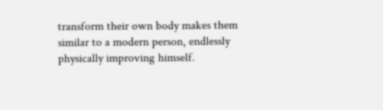transform their own body makes them similar to a modern person, endlessly physically improving himself.